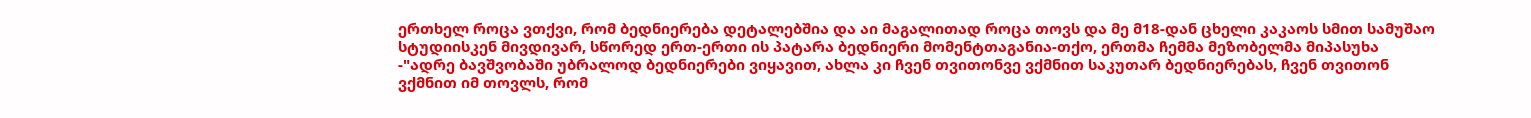ერთხელ როცა ვთქვი, რომ ბედნიერება დეტალებშია და აი მაგალითად როცა თოვს და მე მ18-დან ცხელი კაკაოს სმით სამუშაო სტუდიისკენ მივდივარ, სწორედ ერთ-ერთი ის პატარა ბედნიერი მომენტთაგანია-თქო, ერთმა ჩემმა მეზობელმა მიპასუხა -"ადრე ბავშვობაში უბრალოდ ბედნიერები ვიყავით, ახლა კი ჩვენ თვითონვე ვქმნით საკუთარ ბედნიერებას, ჩვენ თვითონ ვქმნით იმ თოვლს, რომ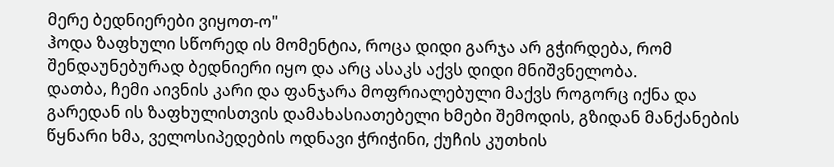მერე ბედნიერები ვიყოთ-ო"
ჰოდა ზაფხული სწორედ ის მომენტია, როცა დიდი გარჯა არ გჭირდება, რომ შენდაუნებურად ბედნიერი იყო და არც ასაკს აქვს დიდი მნიშვნელობა.
დათბა, ჩემი აივნის კარი და ფანჯარა მოფრიალებული მაქვს როგორც იქნა და გარედან ის ზაფხულისთვის დამახასიათებელი ხმები შემოდის, გზიდან მანქანების წყნარი ხმა, ველოსიპედების ოდნავი ჭრიჭინი, ქუჩის კუთხის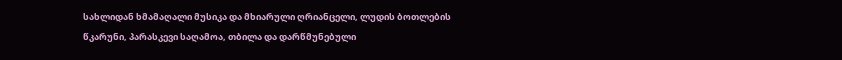სახლიდან ხმამაღალი მუსიკა და მხიარული ღრიანცელი, ლუდის ბოთლების წკარუნი, პარასკევი საღამოა, თბილა და დარწმუნებული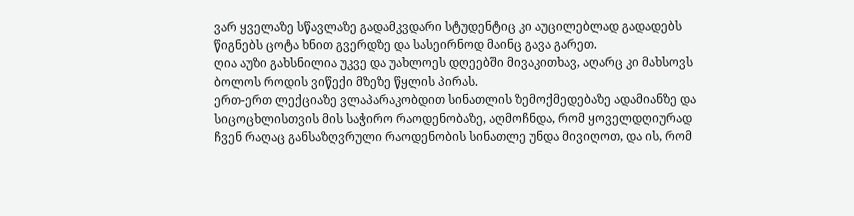ვარ ყველაზე სწავლაზე გადამკვდარი სტუდენტიც კი აუცილებლად გადადებს წიგნებს ცოტა ხნით გვერდზე და სასეირნოდ მაინც გავა გარეთ.
ღია აუზი გახსნილია უკვე და უახლოეს დღეებში მივაკითხავ, აღარც კი მახსოვს ბოლოს როდის ვიწექი მზეზე წყლის პირას.
ერთ-ერთ ლექციაზე ვლაპარაკობდით სინათლის ზემოქმედებაზე ადამიანზე და სიცოცხლისთვის მის საჭირო რაოდენობაზე, აღმოჩნდა, რომ ყოველდღიურად ჩვენ რაღაც განსაზღვრული რაოდენობის სინათლე უნდა მივიღოთ, და ის, რომ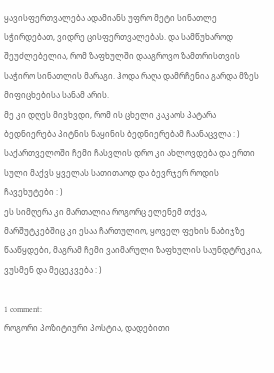ყავისფერთვალება ადამიანს უფრო მეტი სინათლე სჭირდებათ, ვიდრე ცისფერთვალებას. და სამწუხაროდ შეუძლებელია, რომ ზაფხულში დააგროვო ზამთრისთვის საჭირო სინათლის მარაგი. ჰოდა რაღა დამრჩენია გარდა მზეს მიფიცხებისა სანამ არის.
მე კი დღეს მივხვდი, რომ ის ცხელი კაკაოს პატარა ბედნიერება პიტნის ნაყინის ბედნიერებამ ჩაანაცვლა : )
საქართველოში ჩემი ჩასვლის დრო კი ახლოვდება და ერთი სული მაქვს ყველას სათითაოდ და ბევრჯერ როდის ჩავეხუტები : )
ეს სიმღერა კი მართალია როგორც ელენემ თქვა, მარშუტკებშიც კი ესაა ჩართულიო, ყოველ ფეხის ნაბიჯზე წააწყდები, მაგრამ ჩემი ვაიმარული ზაფხულის საუნდტრეკია, ვუსმენ და მეცეკვება : )

1 comment:
როგორი პოზიტიური პოსტია, დადებითი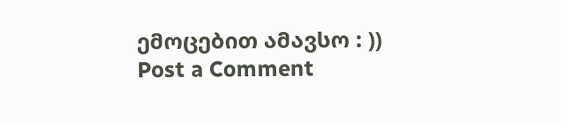ემოცებით ამავსო : ))
Post a Comment